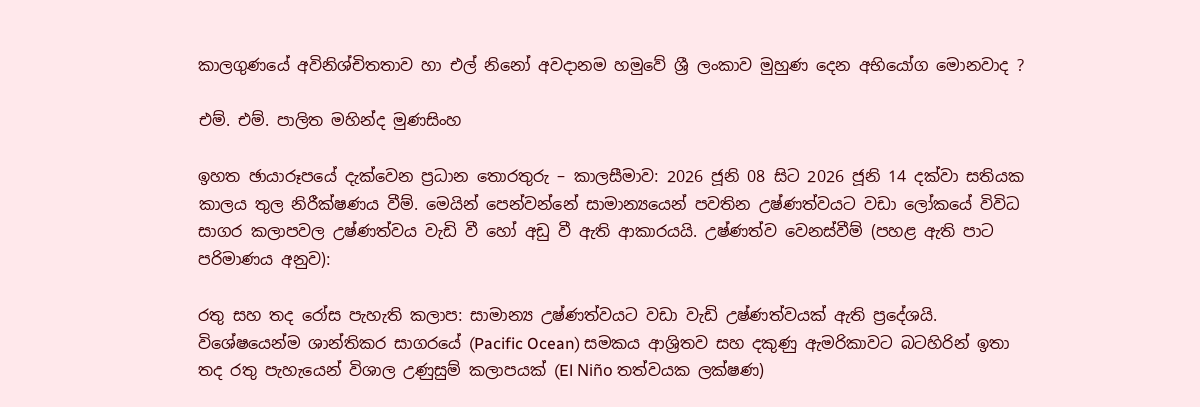කාලගුණයේ අවිනිශ්චිතතාව හා එල් නිනෝ අවදානම හමුවේ ශ්‍රී ලංකාව මුහුණ දෙන අභියෝග මොනවාද ?

එම්. එම්. පාලිත මහින්ද මුණසිංහ

ඉහත ඡායාරූපයේ දැක්වෙන ප්‍රධාන තොරතුරු – කාලසීමාව: 2026 ජූනි 08 සිට 2026 ජූනි 14 දක්වා සතියක කාලය තුල නිරීක්ෂණය වීම්. මෙයින් පෙන්වන්නේ සාමාන්‍යයෙන් පවතින උෂ්ණත්වයට වඩා ලෝකයේ විවිධ සාගර කලාපවල උෂ්ණත්වය වැඩි වී හෝ අඩු වී ඇති ආකාරයයි. උෂ්ණත්ව වෙනස්වීම් (පහළ ඇති පාට පරිමාණය අනුව):

රතු සහ තද රෝස පැහැති කලාප: සාමාන්‍ය උෂ්ණත්වයට වඩා වැඩි උෂ්ණත්වයක් ඇති ප්‍රදේශයි. විශේෂයෙන්ම ශාන්තිකර සාගරයේ (Pacific Ocean) සමකය ආශ්‍රිතව සහ දකුණු ඇමරිකාවට බටහිරින් ඉතා තද රතු පැහැයෙන් විශාල උණුසුම් කලාපයක් (El Niño තත්වයක ලක්ෂණ)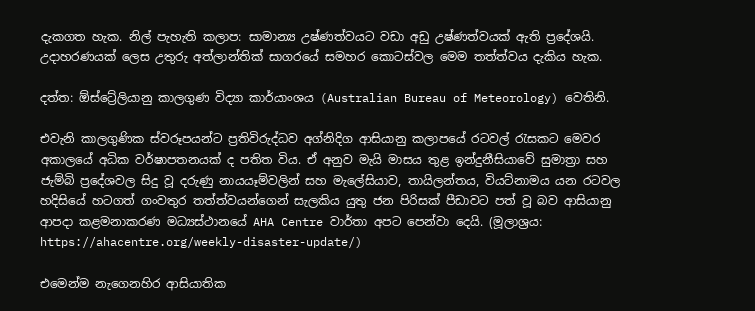දැකගත හැක. නිල් පැහැති කලාප: සාමාන්‍ය උෂ්ණත්වයට වඩා අඩු උෂ්ණත්වයක් ඇති ප්‍රදේශයි. උදාහරණයක් ලෙස උතුරු අත්ලාන්තික් සාගරයේ සමහර කොටස්වල මෙම තත්ත්වය දැකිය හැක.

දත්ත: ඕස්ට්‍රේලියානු කාලගුණ විද්‍යා කාර්යාංශය (Australian Bureau of Meteorology) වෙතිනි.

එවැනි කාලගුණික ස්වරූපයන්ට ප්‍රතිවිරුද්ධව අග්නිදිග ආසියානු කලාපයේ රටවල් රැසකට මෙවර අකාලයේ අධික වර්ෂාපතනයක් ද පතිත විය. ඒ අනුව මැයි මාසය තුළ ඉන්දුනීසියාවේ සුමාත්‍රා සහ ජැම්බි ප්‍රදේශවල සිදු වූ දරුණු නායයෑම්වලින් සහ මැලේසියාව, තායිලන්තය, වියට්නාමය යන රටවල හදිසියේ හටගත් ගංවතුර තත්ත්වයන්ගෙන් සැලකිය යුතු ජන පිරිසක් පීඩාවට පත් වූ බව ආසියානු ආපදා කළමනාකරණ මධ්‍යස්ථානයේ AHA Centre වාර්තා අපට පෙන්වා දෙයි. (මූලාශ්‍රය: https://ahacentre.org/weekly-disaster-update/)

එමෙන්ම නැගෙනහිර ආසියාතික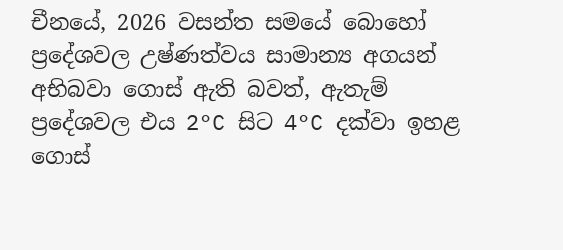චීනයේ, 2026 වසන්ත සමයේ බොහෝ ප්‍රදේශවල උෂ්ණත්වය සාමාන්‍ය අගයන් අභිබවා ගොස් ඇති බවත්, ඇතැම් ප්‍රදේශවල එය 2°C සිට 4°C දක්වා ඉහළ ගොස්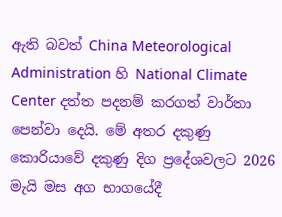ඇති බවත් China Meteorological Administration හි National Climate Center දත්ත පදනම් කරගත් වාර්තා පෙන්වා දෙයි. මේ අතර දකුණු කොරියාවේ දකුණු දිග ප්‍රදේශවලට 2026 මැයි මස අග භාගයේදී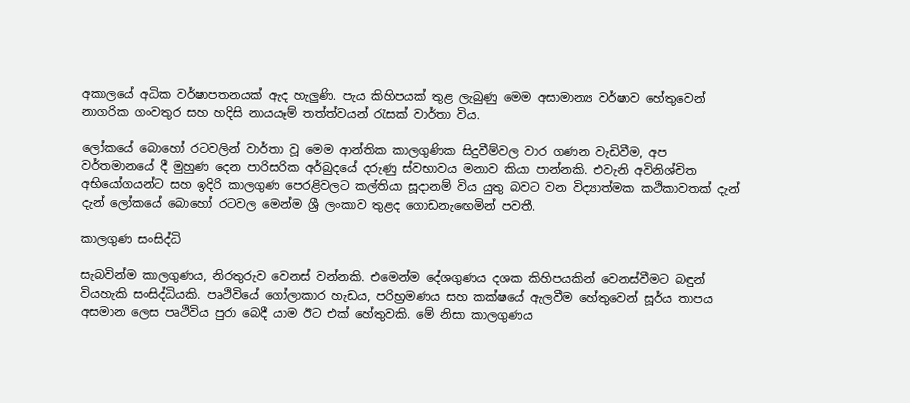අකාලයේ අධික වර්ෂාපතනයක් ඇද හැලුණි. පැය කිහිපයක් තුළ ලැබුණු මෙම අසාමාන්‍ය වර්ෂාව හේතුවෙන් නාගරික ගංවතුර සහ හදිසි නායයෑම් තත්ත්වයන් රැසක් වාර්තා විය.

ලෝකයේ බොහෝ රටවලින් වාර්තා වූ මෙම ආන්තික කාලගුණික සිදුවීම්වල වාර ගණන වැඩිවීම, අප වර්තමානයේ දී මුහුණ දෙන පාරිසරික අර්බුදයේ දරුණු ස්වභාවය මනාව කියා පාන්නකි. එවැනි අවිනිශ්චිත අභියෝගයන්ට සහ ඉදිරි කාලගුණ පෙරළිවලට කල්තියා සූදානම් විය යුතු බවට වන විද්‍යාත්මක කථිකාවතක් දැන් දැන් ලෝකයේ බොහෝ රටවල මෙන්ම ශ්‍රී ලංකාව තුළද ගොඩනැඟෙමින් පවතී.

කාලගුණ සංසිද්ධි

සැබවින්ම කාලගුණය, නිරතුරුව වෙනස් වන්නකි. එමෙන්ම දේශගුණය දශක කිහිපයකින් වෙනස්වීමට බඳුන් වියහැකි සංසිද්ධියකි. පෘථිවියේ ගෝලාකාර හැඩය, පරිභ්‍රමණය සහ කක්ෂයේ ඇලවීම හේතුවෙන් සූර්ය තාපය අසමාන ලෙස පෘථිවිය පුරා බෙදී යාම ඊට එක් හේතුවකි. මේ නිසා කාලගුණය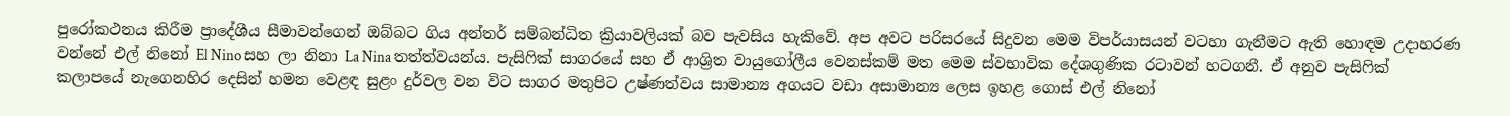පුරෝකථනය කිරීම ප්‍රාදේශීය සීමාවන්ගෙන් ඔබ්බට ගිය අන්තර් සම්බන්ධිත ක්‍රියාවලියක් බව පැවසිය හැකිවේ. අප අවට පරිසරයේ සිදුවන මෙම විපර්යාසයන් වටහා ගැනීමට ඇති හොඳම උදාහරණ වන්නේ එල් නිනෝ El Nino සහ ලා නිනා La Nina තත්ත්වයන්ය. පැසිෆික් සාගරයේ සහ ඒ ආශ්‍රිත වායුගෝලීය වෙනස්කම් මත මෙම ස්වභාවික දේශගුණික රටාවන් හටගනී. ඒ අනුව පැසිෆික් කලාපයේ නැගෙනහිර දෙසින් හමන වෙළඳ සුළං දුර්වල වන විට සාගර මතුපිට උෂ්ණත්වය සාමාන්‍ය අගයට වඩා අසාමාන්‍ය ලෙස ඉහළ ගොස් එල් නිනෝ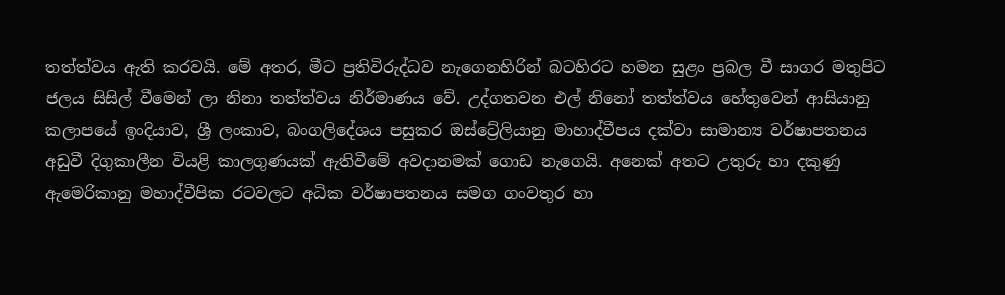තත්ත්වය ඇති කරවයි. මේ අතර, මීට ප්‍රතිවිරුද්ධව නැගෙනහිරින් බටහිරට හමන සුළං ප්‍රබල වී සාගර මතුපිට ජලය සිසිල් වීමෙන් ලා නිනා තත්ත්වය නිර්මාණය වේ. උද්ගතවන එල් නිනෝ තත්ත්වය හේතුවෙන් ආසියානු කලාපයේ ඉංදියාව, ශ්‍රී ලංකාව, බංගලිදේශය පසුකර ඔස්ට්‍රේලියානු මාහාද්වීපය දක්වා සාමාන්‍ය වර්ෂාපතනය අඩුවී දිගුකාලීන වියළි කාලගුණයක් ඇතිවීමේ අවදානමක් ගොඩ නැගෙයි. අනෙක් අතට උතුරු හා දකුණු ඇමෙරිකානු මහාද්වීපික රටවලට අධික වර්ෂාපතනය සමග ගංවතුර හා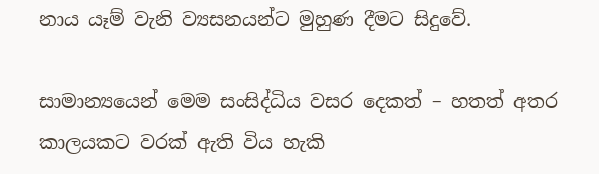නාය යෑම් වැනි ව්‍යසනයන්ට මුහුණ දීමට සිදුවේ.

සාමාන්‍යයෙන් මෙම සංසිද්ධිය වසර දෙකත් – හතත් අතර කාලයකට වරක් ඇති විය හැකි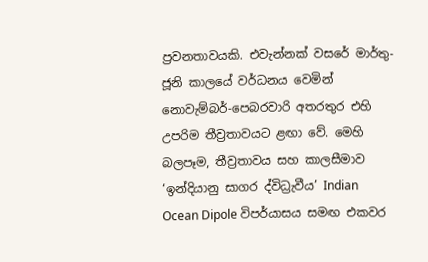ප්‍රවනතාවයකි. එවැන්නක් වසරේ මාර්තු-ජූනි කාලයේ වර්ධනය වෙමින් නොවැම්බර්-පෙබරවාරි අතරතුර එහි උපරිම තීව්‍රතාවයට ළඟා වේ. මෙහි බලපෑම, තීව්‍රතාවය සහ කාලසීමාව ‘ඉන්දියානු සාගර ද්විධ්‍රැවීය’ Indian Ocean Dipole විපර්යාසය සමඟ එකවර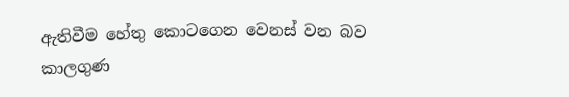ඇතිවීම හේතු කොටගෙන වෙනස් වන බව කාලගුණ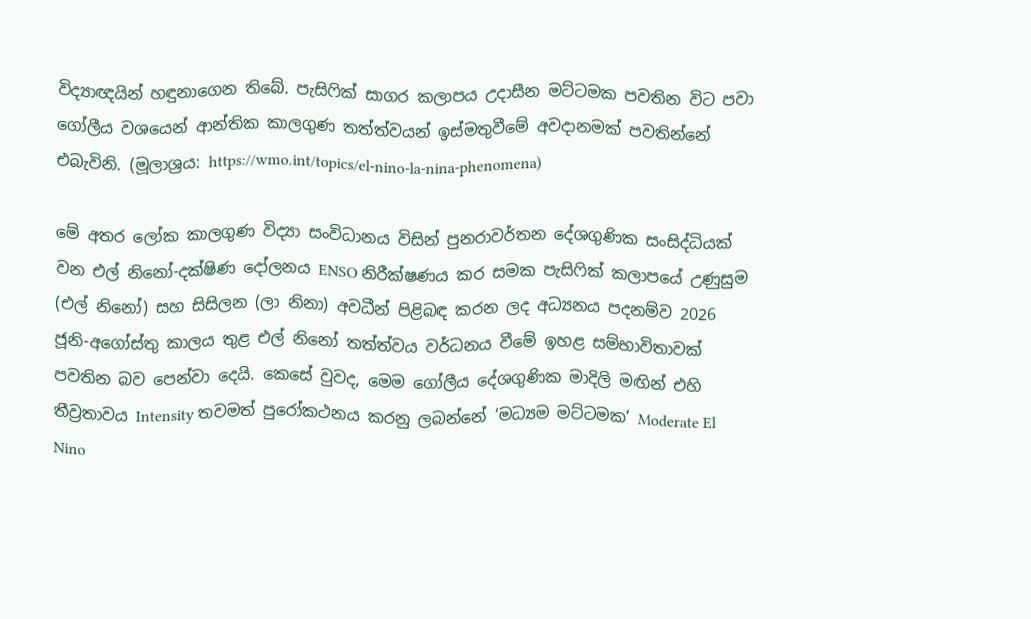විද්‍යාඥයින් හඳුනාගෙන තිබේ. පැසිෆික් සාගර කලාපය උදාසීන මට්ටමක පවතින විට පවා ගෝලීය වශයෙන් ආන්තික කාලගුණ තත්ත්වයන් ඉස්මතුවීමේ අවදානමක් පවතින්නේ එබැවිනි. (මූලාශ්‍රය: https://wmo.int/topics/el-nino-la-nina-phenomena)

මේ අතර ලෝක කාලගුණ විද්‍යා සංවිධානය විසින් පුනරාවර්තන දේශගුණික සංසිද්ධියක් වන එල් නිනෝ-දක්ෂිණ දෝලනය ENSO නිරීක්ෂණය කර සමක පැසිෆික් කලාපයේ උණුසුම (එල් නිනෝ) සහ සිසිලන (ලා නිනා) අවධීන් පිළිබඳ කරන ලද අධ්‍යනය පදනම්ව 2026 ජූනි-අගෝස්තු කාලය තුළ එල් නිනෝ තත්ත්වය වර්ධනය වීමේ ඉහළ සම්භාවිතාවක් පවතින බව පෙන්වා දෙයි. කෙසේ වුවද, මෙම ගෝලීය දේශගුණික මාදිලි මඟින් එහි තීව්‍රතාවය Intensity තවමත් පුරෝකථනය කරනු ලබන්නේ ‘මධ්‍යම මට්ටමක’ Moderate El Nino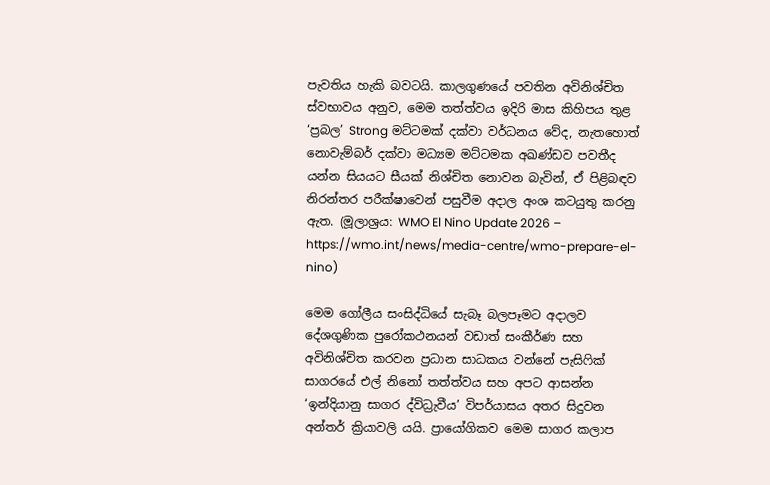පැවතිය හැකි බවටයි. කාලගුණයේ පවතින අවිනිශ්චිත ස්වභාවය අනුව, මෙම තත්ත්වය ඉදිරි මාස කිහිපය තුළ ‘ප්‍රබල’ Strong මට්ටමක් දක්වා වර්ධනය වේද, නැතහොත් නොවැම්බර් දක්වා මධ්‍යම මට්ටමක අඛණ්ඩව පවතීද යන්න සියයට සීයක් නිශ්චිත නොවන බැවින්, ඒ පිළිබඳව නිරන්තර පරීක්ෂාවෙන් පසුවීම අදාල අංශ කටයුතු කරනු ඇත. (මූලාශ්‍රය: WMO El Nino Update 2026 – https://wmo.int/news/media-centre/wmo-prepare-el-nino)

මෙම ගෝලීය සංසිද්ධියේ සැබෑ බලපෑමට අදාලව දේශගුණික පුරෝකථනයන් වඩාත් සංකීර්ණ සහ අවිනිශ්චිත කරවන ප්‍රධාන සාධකය වන්නේ පැසිෆික් සාගරයේ එල් නිනෝ තත්ත්වය සහ අපට ආසන්න ‘ඉන්දියානු සාගර ද්විධ්‍රැවීය’ විපර්යාසය අතර සිදුවන අන්තර් ක්‍රියාවලි යයි. ප්‍රායෝගිකව මෙම සාගර කලාප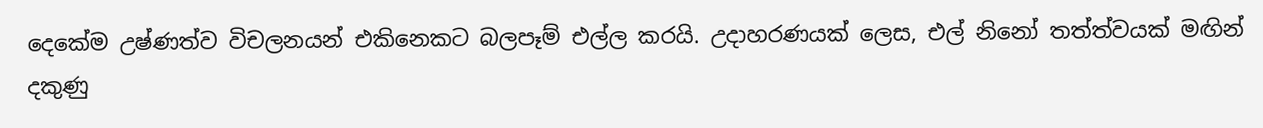දෙකේම උෂ්ණත්ව විචලනයන් එකිනෙකට බලපෑම් එල්ල කරයි. උදාහරණයක් ලෙස, එල් නිනෝ තත්ත්වයක් මඟින් දකුණු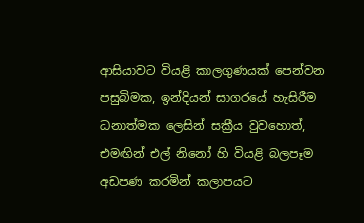ආසියාවට වියළි කාලගුණයක් පෙන්වන පසුබිමක, ඉන්දියන් සාගරයේ හැසිරීම ධනාත්මක ලෙසින් සක්‍රීය වුවහොත්, එමඟින් එල් නිනෝ හි වියළි බලපෑම අඩපණ කරමින් කලාපයට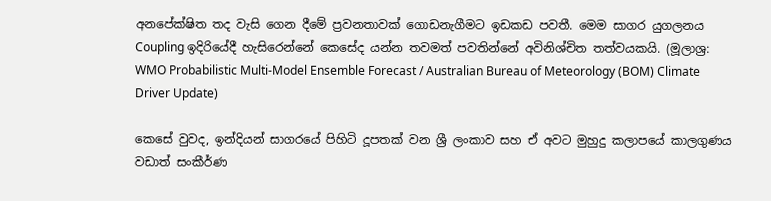අනපේක්ෂිත තද වැසි ගෙන දීමේ ප්‍රවනතාවක් ගොඩනැගීමට ඉඩකඩ පවතී. මෙම සාගර යුගලනය Coupling ඉදිරියේදී හැසිරෙන්නේ කෙසේද යන්න තවමත් පවතින්නේ අවිනිශ්චිත තත්වයකයි. (මූලාශ්‍ර: WMO Probabilistic Multi-Model Ensemble Forecast / Australian Bureau of Meteorology (BOM) Climate Driver Update)

කෙසේ වුවද, ඉන්දියන් සාගරයේ පිහිටි දූපතක් වන ශ්‍රී ලංකාව සහ ඒ අවට මුහුදු කලාපයේ කාලගුණය වඩාත් සංකීර්ණ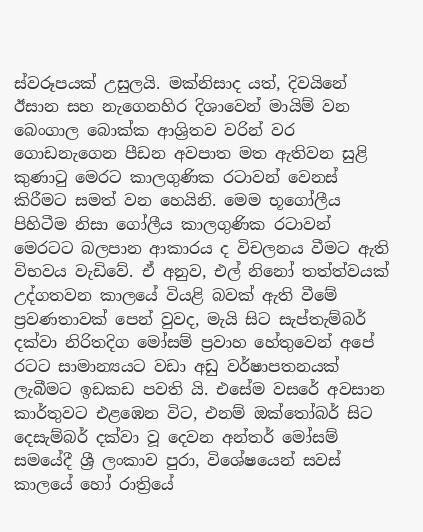ස්වරූපයක් උසුලයි. මක්නිසාද යත්, දිවයිනේ ඊසාන සහ නැගෙනහිර දිශාවෙන් මායිම් වන බෙංගාල බොක්ක ආශ්‍රිතව වරින් වර ගොඩනැගෙන පීඩන අවපාත මත ඇතිවන සුළි කුණාටු මෙරට කාලගුණික රටාවන් වෙනස් කිරීමට සමත් වන හෙයිනි. මෙම භූගෝලීය පිහිටීම නිසා ගෝලීය කාලගුණික රටාවන් මෙරටට බලපාන ආකාරය ද විචලනය වීමට ඇති විභවය වැඩිවේ. ඒ අනුව, එල් නිනෝ තත්ත්වයක් උද්ගතවන කාලයේ වියළි බවක් ඇති වීමේ ප්‍රවණතාවක් පෙන් වුවද, මැයි සිට සැප්තැම්බර් දක්වා නිරිතදිග මෝසම් ප්‍රවාහ හේතුවෙන් අපේ රටට සාමාන්‍යයට වඩා අඩු වර්ෂාපතනයක් ලැබීමට ඉඩකඩ පවති යි. එසේම වසරේ අවසාන කාර්තුවට එළඹෙන විට, එනම් ඔක්තෝබර් සිට දෙසැම්බර් දක්වා වූ දෙවන අන්තර් මෝසම් සමයේදී ශ්‍රී ලංකාව පුරා, විශේෂයෙන් සවස් කාලයේ හෝ රාත්‍රියේ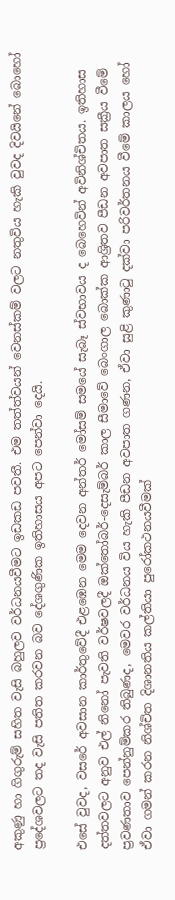අකුණු හා ගිගුරුම් සහිත වැසි බහුලව වර්ධනයවීමට ඉඩකඩ පවතී. එම තත්ත්වයන් වෙනස්කම් වලට නතුවිය හැකි වුවද දිවයිනේ බොහෝ ප්‍රදේශවලට තද වැසි පතිත කරවන බව දේශගුණික ඉතිහාසය අපට පෙන්වා දෙයි.

එසේ වුවද, වසරේ අවසාන කාර්තුවේදී එළඹෙන මෙම දෙවන අන්තර් මෝසම් සමයේ සැබෑ ස්වභාවය ද බෙහෙවින් අවිනිශ්චිතය. ඉතිහාස දත්තවලට අනුව එල් නිනෝ පැවති වර්ෂවලදී ඔක්තෝබර්-දෙසැම්බර් කාල සීමාවේ බෙංගාල බොක්ක ආශ්‍රිතව පීඩන අවපාත සක්‍රීය වීමේ ප්‍රවණතාව පෙන්නුම්කර තිබුණද, මෙවර වර්ධනය විය හැකි පීඩන අවපාත ගණන, ඒවා සුළි කුණාටු දක්වා පරිවර්තනය වීමේ කාලය හෝ ඒවා ගමන් කරන නිශ්චිත දිශානතිය කල්තියා පුරෝකථනයවීමක්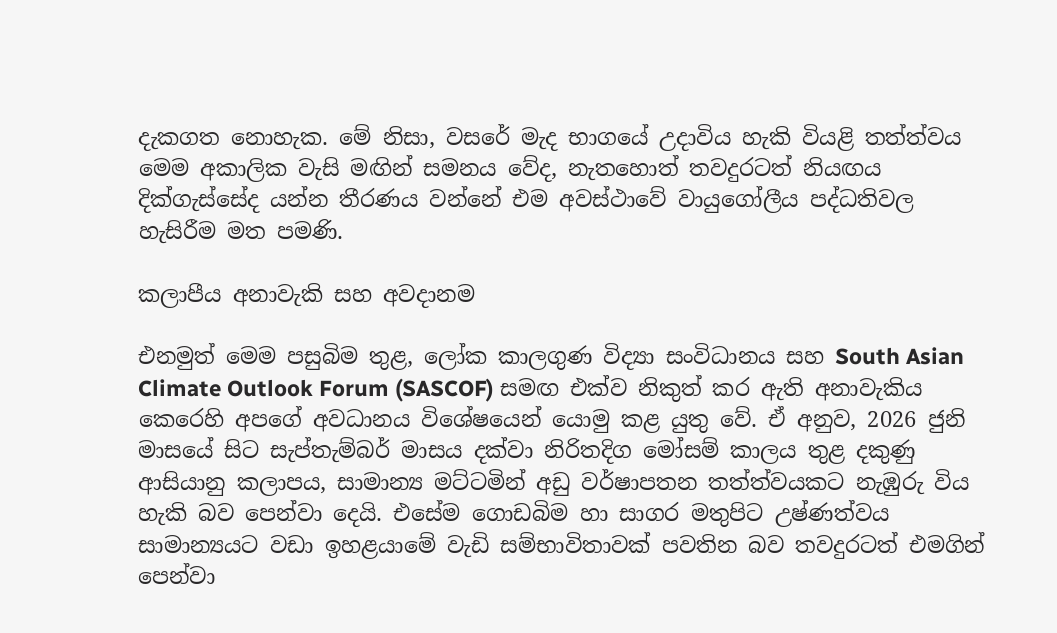දැකගත නොහැක. මේ නිසා, වසරේ මැද භාගයේ උදාවිය හැකි වියළි තත්ත්වය මෙම අකාලික වැසි මඟින් සමනය වේද, නැතහොත් තවදුරටත් නියඟය දික්ගැස්සේද යන්න තීරණය වන්නේ එම අවස්ථාවේ වායුගෝලීය පද්ධතිවල හැසිරීම මත පමණි.

කලාපීය අනාවැකි සහ අවදානම

එනමුත් මෙම පසුබිම තුළ, ලෝක කාලගුණ විද්‍යා සංවිධානය සහ South Asian Climate Outlook Forum (SASCOF) සමඟ එක්ව නිකුත් කර ඇති අනාවැකිය කෙරෙහි අපගේ අවධානය විශේෂයෙන් යොමු කළ යුතු වේ. ඒ අනුව, 2026 ජුනි මාසයේ සිට සැප්තැම්බර් මාසය දක්වා නිරිතදිග මෝසම් කාලය තුළ දකුණු ආසියානු කලාපය, සාමාන්‍ය මට්ටමින් අඩු වර්ෂාපතන තත්ත්වයකට නැඹුරු විය හැකි බව පෙන්වා දෙයි. එසේම ගොඩබිම හා සාගර මතුපිට උෂ්ණත්වය සාමාන්‍යයට වඩා ඉහළයාමේ වැඩි සම්භාවිතාවක් පවතින බව තවදුරටත් එමගින් පෙන්වා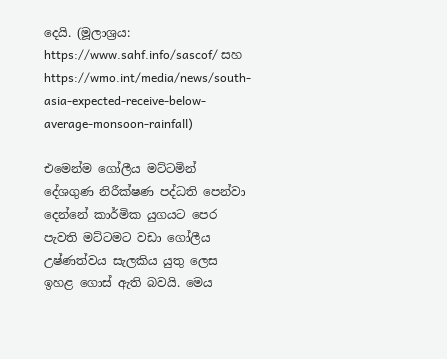දෙයි. (මූලාශ්‍රය: https://www.sahf.info/sascof/ සහ https://wmo.int/media/news/south-asia-expected-receive-below-average-monsoon-rainfall)

එමෙන්ම ගෝලීය මට්ටමින් දේශගුණ නිරීක්ෂණ පද්ධති පෙන්වා දෙන්නේ කාර්මික යුගයට පෙර පැවති මට්ටමට වඩා ගෝලීය උෂ්ණත්වය සැලකිය යුතු ලෙස ඉහළ ගොස් ඇති බවයි. මෙය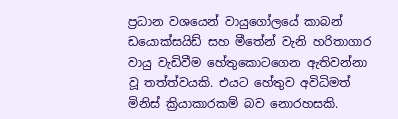ප්‍රධාන වශයෙන් වායුගෝලයේ කාබන් ඩයොක්සයිඩ් සහ මීතේන් වැනි හරිතාගාර වායු වැඩිවීම හේතුකොටගෙන ඇතිවන්නා වූ තත්ත්වයකි. එයට හේතුව අවිධිමත් මිනිස් ක්‍රියාකාරකම් බව නොරහසකි.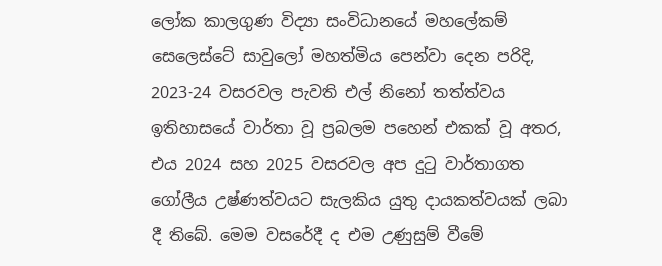ලෝක කාලගුණ විද්‍යා සංවිධානයේ මහලේකම් සෙලෙස්ටේ සාවුලෝ මහත්මිය පෙන්වා දෙන පරිදි, 2023-24 වසරවල පැවති එල් නිනෝ තත්ත්වය ඉතිහාසයේ වාර්තා වූ ප්‍රබලම පහෙන් එකක් වූ අතර, එය 2024 සහ 2025 වසරවල අප දුටු වාර්තාගත ගෝලීය උෂ්ණත්වයට සැලකිය යුතු දායකත්වයක් ලබා දී තිබේ. මෙම වසරේදී ද එම උණුසුම් වීමේ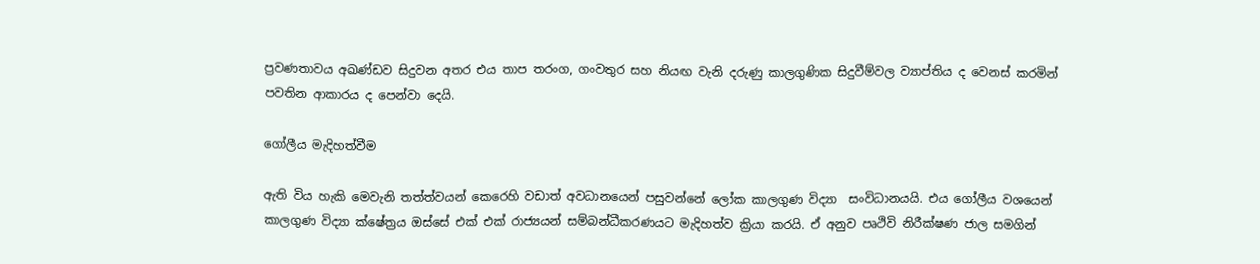ප්‍රවණතාවය අඛණ්ඩව සිදුවන අතර එය තාප තරංග, ගංවතුර සහ නියඟ වැනි දරුණු කාලගුණික සිදුවීම්වල ව්‍යාප්තිය ද වෙනස් කරමින් පවතින ආකාරය ද පෙන්වා දෙයි.

ගෝලීය මැදිහත්වීම

ඇති විය හැකි මෙවැනි තත්ත්වයන් කෙරෙහි වඩාත් අවධානයෙන් පසුවන්නේ ලෝක කාලගුණ විද්‍යා  සංවිධානයයි. එය ගෝලීය වශයෙන් කාලගුණ විද්‍යා ක්ෂේත්‍රය ඔස්සේ එක් එක් රාජ්‍යයන් සම්බන්ධීකරණයට මැදිහත්ව ක්‍රියා කරයි. ඒ අනුව පෘථිවි නිරීක්ෂණ ජාල සමගින්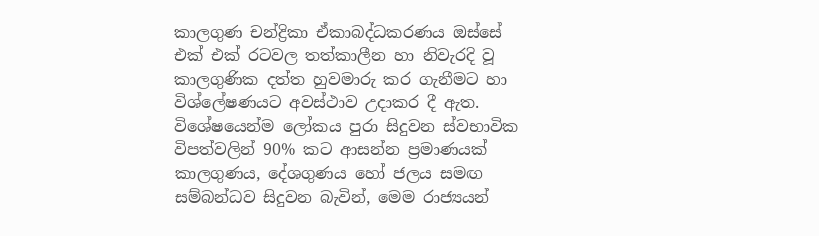කාලගුණ චන්ද්‍රිකා ඒකාබද්ධකරණය ඔස්සේ එක් එක් රටවල තත්කාලීන හා නිවැරදි වූ කාලගුණික දත්ත හුවමාරු කර ගැනීමට හා විශ්ලේෂණයට අවස්ථාව උදාකර දී ඇත. විශේෂයෙන්ම ලෝකය පුරා සිදුවන ස්වභාවික විපත්වලින් 90% කට ආසන්න ප්‍රමාණයක් කාලගුණය, දේශගුණය හෝ ජලය සමඟ සම්බන්ධව සිදුවන බැවින්, මෙම රාජ්‍යයන්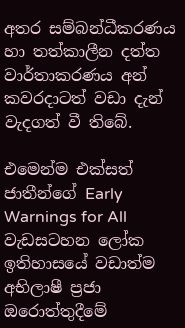අතර සම්බන්ධීකරණය හා තත්කාලීන දත්ත වාර්තාකරණය අන් කවරදාටත් වඩා දැන් වැදගත් වී තිබේ.

එමෙන්ම එක්සත් ජාතීන්ගේ Early Warnings for All වැඩසටහන ලෝක ඉතිහාසයේ වඩාත්ම අභිලාෂී ප්‍රජා ඔරොත්තුදීමේ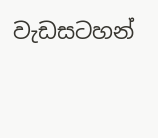වැඩසටහන්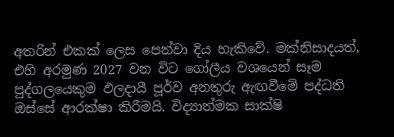අතරින් එකක් ලෙස පෙන්වා දිය හැකිවේ. මක්නිසාදයත්, එහි අරමුණ 2027 වන විට ගෝලීය වශයෙන් සෑම පුද්ගලයෙකුම ඵලදායී පූර්ව අනතුරු ඇඟවීමේ පද්ධති ඔස්සේ ආරක්ෂා කිරීමයි. විද්‍යාත්මක සාක්ෂි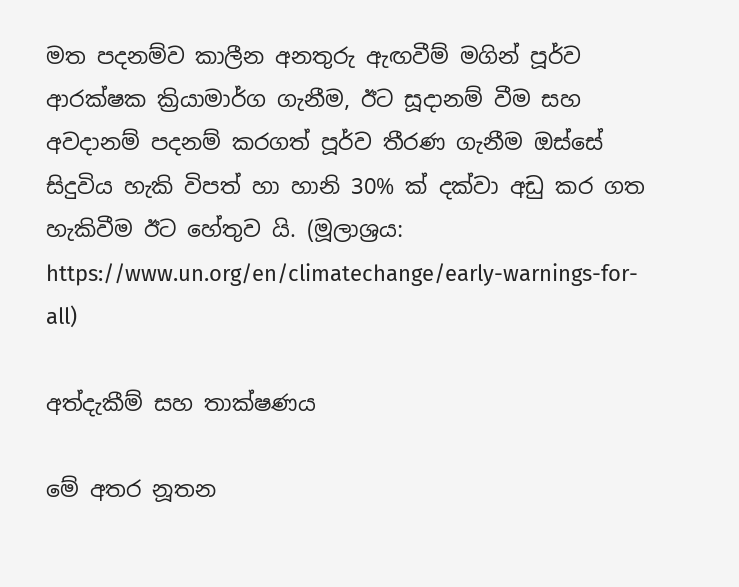මත පදනම්ව කාලීන අනතුරු ඇඟවීම් මගින් පූර්ව ආරක්ෂක ක්‍රියාමාර්ග ගැනීම, ඊට සූදානම් වීම සහ අවදානම් පදනම් කරගත් පූර්ව තීරණ ගැනීම ඔස්සේ සිදුවිය හැකි විපත් හා හානි 30% ක් දක්වා අඩු කර ගත හැකිවීම ඊට හේතුව යි. (මූලාශ්‍රය: https://www.un.org/en/climatechange/early-warnings-for-all)

අත්දැකීම් සහ තාක්ෂණය

මේ අතර නූතන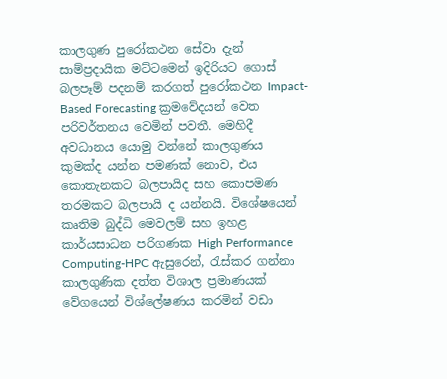කාලගුණ පුරෝකථන සේවා දැන් සාම්ප්‍රදායික මට්ටමෙන් ඉදිරියට ගොස් බලපෑම් පදනම් කරගත් පුරෝකථන Impact-Based Forecasting ක්‍රමවේදයන් වෙත පරිවර්තනය වෙමින් පවතී. මෙහිදී අවධානය යොමු වන්නේ කාලගුණය කුමක්ද යන්න පමණක් නොව, එය කොතැනකට බලපායිද සහ කොපමණ තරමකට බලපායි ද යන්නයි. විශේෂයෙන් කෘතිම බුද්ධි මෙවලම් සහ ඉහළ කාර්යසාධන පරිගණක High Performance Computing-HPC ඇසුරෙන්, රැස්කර ගන්නා කාලගුණික දත්ත විශාල ප්‍රමාණයක් වේගයෙන් විශ්ලේෂණය කරමින් වඩා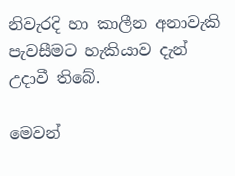නිවැරදි හා කාලීන අනාවැකි පැවසීමට හැකියාව දැන් උදාවී තිබේ.

මෙවන්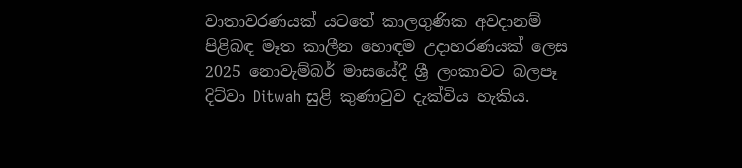වාතාවරණයක් යටතේ කාලගුණික අවදානම් පිළිබඳ මෑත කාලීන හොඳම උදාහරණයක් ලෙස 2025 නොවැම්බර් මාසයේදී ශ්‍රී ලංකාවට බලපෑ දිට්වා Ditwah සුළි කුණාටුව දැක්විය හැකිය.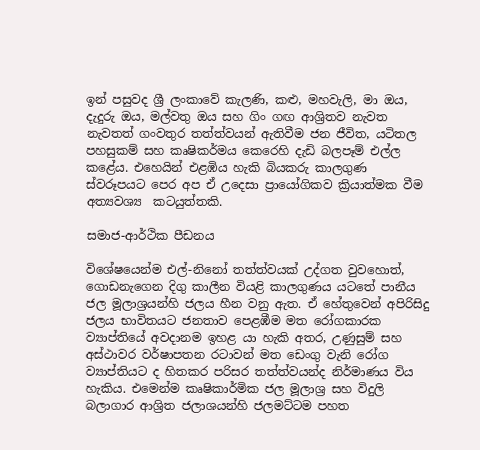ඉන් පසුවද ශ්‍රී ලංකාවේ කැලණි, කළු, මහවැලි, මා ඔය, දැදුරු ඔය, මල්වතු ඔය සහ ගිං ගඟ ආශ්‍රිතව නැවත නැවතත් ගංවතුර තත්ත්වයන් ඇතිවීම ජන ජීවිත, යටිතල පහසුකම් සහ කෘෂිකර්මය කෙරෙහි දැඩි බලපෑම් එල්ල කළේය. එහෙයින් එළඹිය හැකි බියකරු කාලගුණ ස්වරූපයට පෙර අප ඒ උදෙසා ප්‍රායෝගිකව ක්‍රියාත්මක වීම අත්‍යවශ්‍ය  කටයුත්තකි.

සමාජ-ආර්ථික පීඩනය

විශේෂයෙන්ම එල්-නිනෝ තත්ත්වයක් උද්ගත වුවහොත්, ගොඩනැගෙන දිගු කාලීන වියළි කාලගුණය යටතේ පානීය ජල මූලාශ්‍රයන්හි ජලය හීන වනු ඇත. ඒ හේතුවෙන් අපිරිසිදු ජලය භාවිතයට ජනතාව පෙළඹීම මත රෝගකාරක ව්‍යාප්තියේ අවදානම ඉහළ යා හැකි අතර, උණුසුම් සහ අස්ථාවර වර්ෂාපතන රටාවන් මත ඩෙංගු වැනි රෝග ව්‍යාප්තියට ද හිතකර පරිසර තත්ත්වයන්ද නිර්මාණය විය හැකිය. එමෙන්ම කෘෂිකාර්මික ජල මූලාශ්‍ර සහ විදුලි බලාගාර ආශ්‍රිත ජලාශයන්හි ජලමට්ටම පහත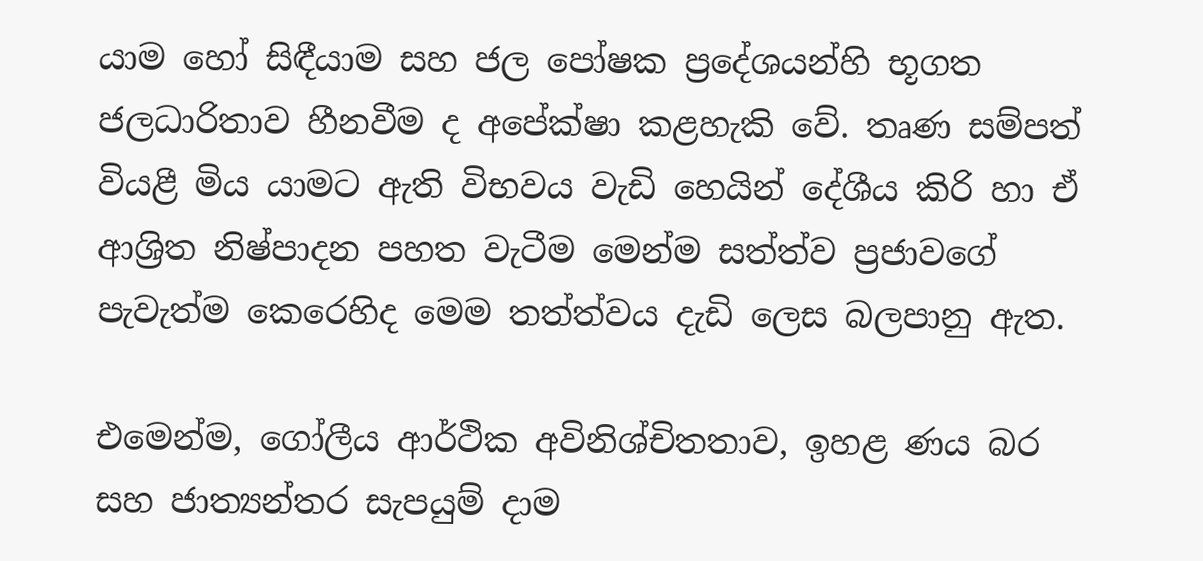යාම හෝ සිඳීයාම සහ ජල පෝෂක ප්‍රදේශයන්හි භූගත ජලධාරිතාව හීනවීම ද අපේක්ෂා කළහැකි වේ. තෘණ සම්පත් වියළී මිය යාමට ඇති විභවය වැඩි හෙයින් දේශීය කිරි හා ඒ ආශ්‍රිත නිෂ්පාදන පහත වැටීම මෙන්ම සත්ත්ව ප්‍රජාවගේ පැවැත්ම කෙරෙහිද මෙම තත්ත්වය දැඩි ලෙස බලපානු ඇත.

එමෙන්ම, ගෝලීය ආර්ථික අවිනිශ්චිතතාව, ඉහළ ණය බර සහ ජාත්‍යන්තර සැපයුම් දාම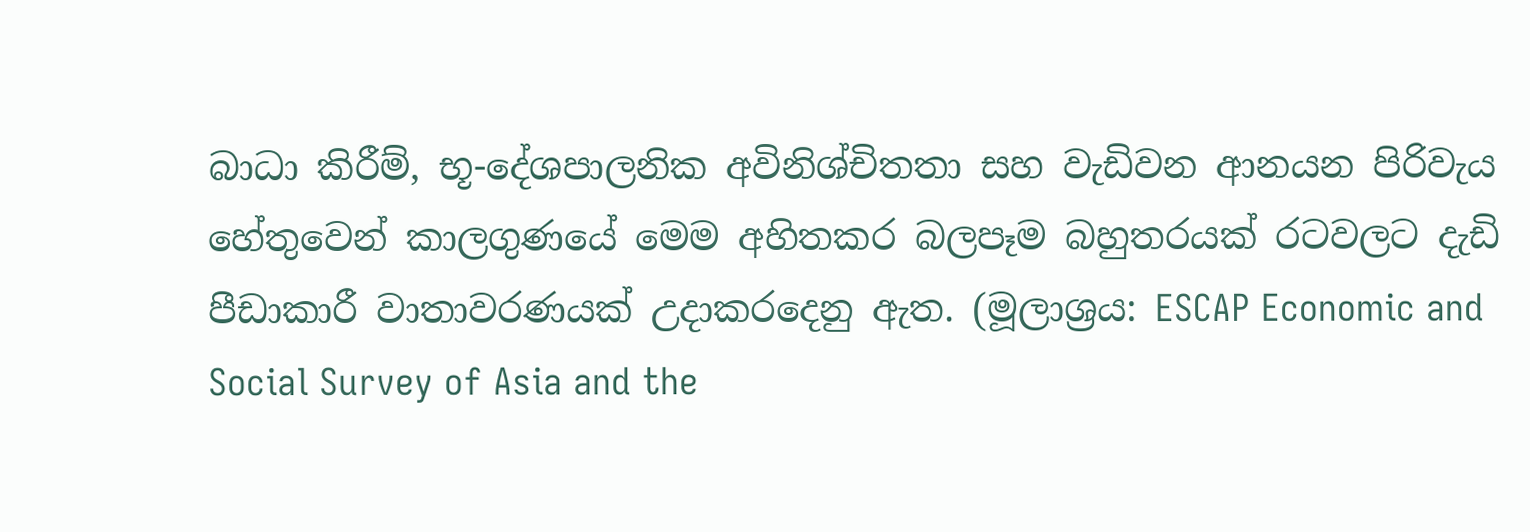බාධා කිරීම්, භූ-දේශපාලනික අවිනිශ්චිතතා සහ වැඩිවන ආනයන පිරිවැය හේතුවෙන් කාලගුණයේ මෙම අහිතකර බලපෑම බහුතරයක් රටවලට දැඩි පීඩාකාරී වාතාවරණයක් උදාකරදෙනු ඇත. (මූලාශ්‍රය: ESCAP Economic and Social Survey of Asia and the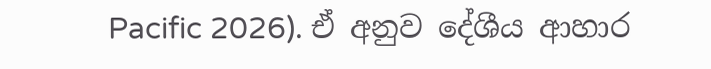Pacific 2026). ඒ අනුව දේශීය ආහාර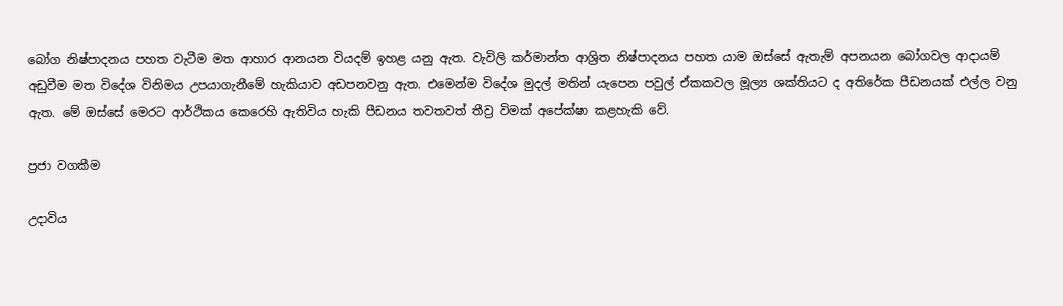බෝග නිෂ්පාදනය පහත වැටීම මත ආහාර ආනයන වියදම් ඉහළ යනු ඇත. වැවිලි කර්මාන්ත ආශ්‍රිත නිෂ්පාදනය පහත යාම ඔස්සේ ඇතැම් අපනයන බෝගවල ආදායම් අඩුවීම මත විදේශ විනිමය උපයාගැනීමේ හැකියාව අඩපනවනු ඇත. එමෙන්ම විදේශ මුදල් මතින් යැපෙන පවුල් ඒකකවල මූල්‍ය ශක්තියට ද අතිරේක පීඩනයක් එල්ල වනු ඇත. මේ ඔස්සේ මෙරට ආර්ථිකය කෙරෙහි ඇතිවිය හැකි පීඩනය තවතවත් තීව්‍ර විමක් අපේක්ෂා කළහැකි වේ.

ප්‍රජා වගකීම

උදාවිය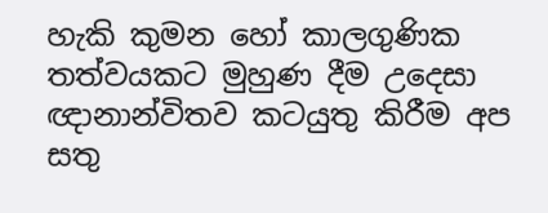හැකි කුමන හෝ කාලගුණික තත්වයකට මුහුණ දීම උදෙසා ඥානාන්විතව කටයුතු කිරීම අප සතු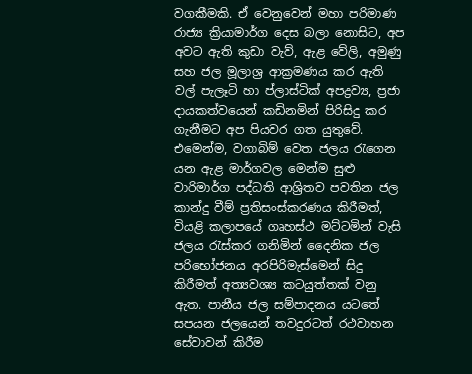වගකීමකි. ඒ වෙනුවෙන් මහා පරිමාණ රාජ්‍ය ක්‍රියාමාර්ග දෙස බලා නොසිට, අප අවට ඇති කුඩා වැව්, ඇළ වේලි, අමුණු සහ ජල මූලාශ්‍ර ආක්‍රමණය කර ඇති වල් පැලෑටි හා ප්ලාස්ටික් අපද්‍රව්‍ය, ප්‍රජා දායකත්වයෙන් කඩිනමින් පිරිසිදු කර ගැනීමට අප පියවර ගත යුතුවේ. එමෙන්ම, වගාබිම් වෙත ජලය රැගෙන යන ඇළ මාර්ගවල මෙන්ම සුළු වාරිමාර්ග පද්ධති ආශ්‍රිතව පවතින ජල කාන්දු වීම් ප්‍රතිසංස්කරණය කිරීමත්, වියළි කලාපයේ ගෘහස්ථ මට්ටමින් වැසි ජලය රැස්කර ගනිමින් දෛනික ජල පරිභෝජනය අරපිරිමැස්මෙන් සිදු කිරීමත් අත්‍යවශ්‍ය කටයුත්තක් වනු ඇත. පානීය ජල සම්පාදනය යටතේ සපයන ජලයෙන් තවදුරටත් රථවාහන සේවාවන් කිරීම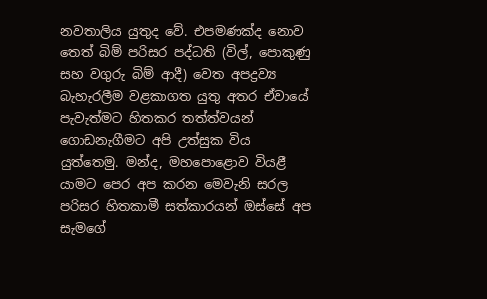නවතාලිය යුතුද වේ. එපමණක්ද නොව තෙත් බිම් පරිසර පද්ධති (විල්, පොකුණු සහ වගුරු බිම් ආදී) වෙත අපද්‍රව්‍ය බැහැරලීම වළකාගත යුතු අතර ඒවායේ පැවැත්මට හිතකර තත්ත්වයන් ගොඩනැගීමට අපි උත්සුක විය යුත්තෙමු. මන්ද, මහපොළොව වියළී යාමට පෙර අප කරන මෙවැනි සරල පරිසර හිතකාමී සත්කාරයන් ඔස්සේ අප සැමගේ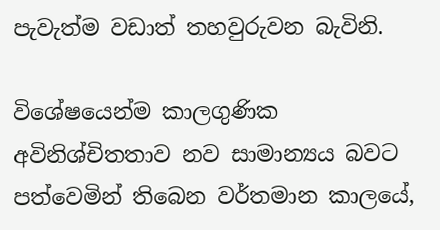පැවැත්ම වඩාත් තහවුරුවන බැවිනි.

විශේෂයෙන්ම කාලගුණික අවිනිශ්චිතතාව නව සාමාන්‍යය බවට පත්වෙමින් තිබෙන වර්තමාන කාලයේ,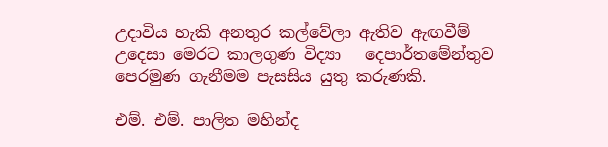උදාවිය හැකි අනතුර කල්වේලා ඇතිව ඇඟවීම් උදෙසා මෙරට කාලගුණ විද්‍යා   දෙපාර්තමේන්තුව පෙරමුණ ගැනීමම පැසසිය යුතු කරුණකි.

එම්. එම්. පාලිත මහින්ද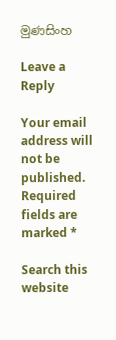මුණසිංහ

Leave a Reply

Your email address will not be published. Required fields are marked *

Search this website